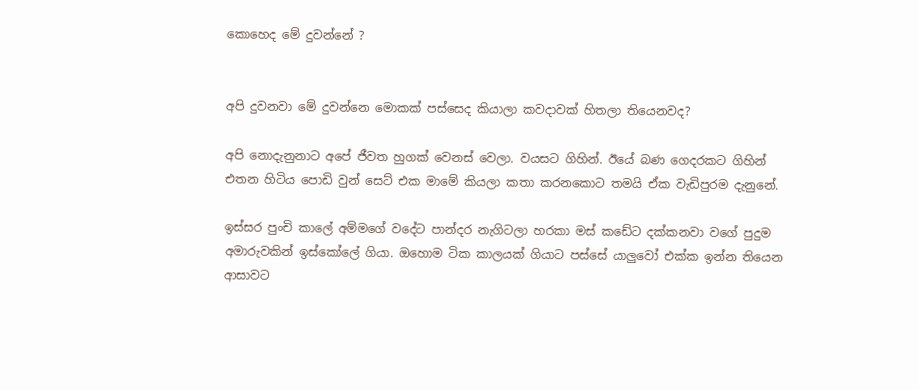කොහෙද මේ දුවන්නේ ?


අපි දුවනවා මේ දුවන්නෙ මොකක් පස්සෙද කියාලා කවදාවක් හිතලා තියෙනවද?

අපි නොදැනුනාට අපේ ජීවත හුගක් වෙනස් වෙලා. වයසට ගිහින්. ඊයේ බණ ගෙදරකට ගිහින් එතන හිටිය පොඩි වුන් සෙට් එක මාමේ කියලා කතා කරනකොට තමයි ඒක වැඩිපුරම දැනුනේ.

ඉස්සර පුංචි කාලේ අම්මගේ වදේට පාන්දර නැගිටලා හරකා මස් කඩේට දක්කනවා වගේ පුදුම අමාරුවකින් ඉස්කෝලේ ගියා. ඔහොම ටික කාලයක් ගියාට පස්සේ යාලුවෝ එක්ක ඉන්න තියෙන ආසාවට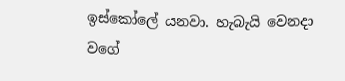ඉස්කෝලේ යනවා. හැබැයි වෙනදා වගේ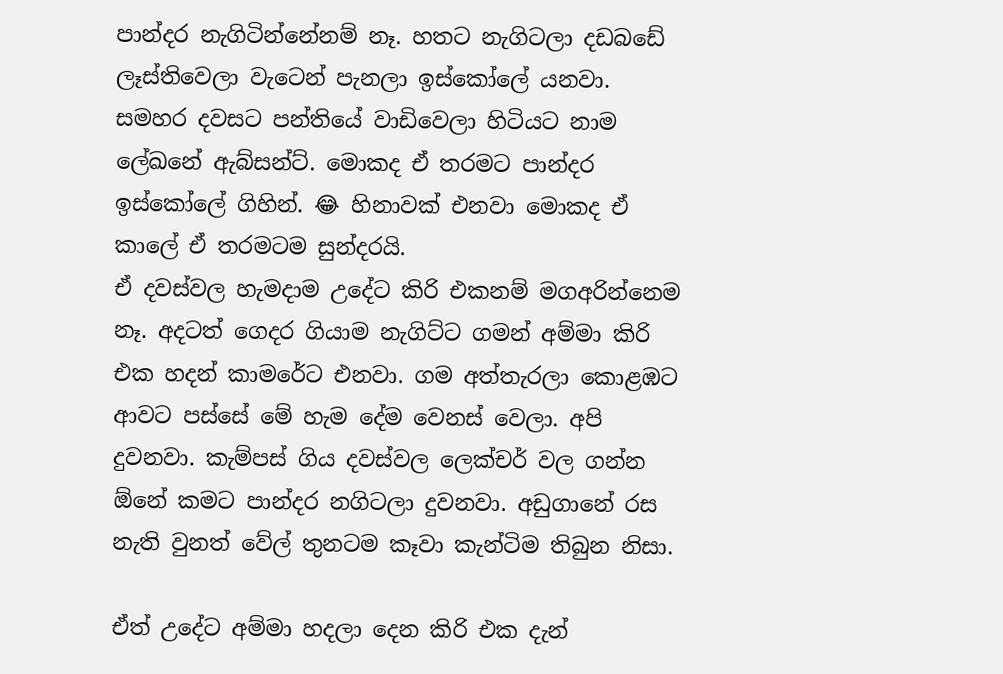පාන්දර නැගිටින්නේනම් නෑ. හතට නැගිටලා දඩබඩේ ලෑස්තිවෙලා වැටෙන් පැනලා ඉස්කෝලේ යනවා. සමහර දවසට පන්තියේ වාඩිවෙලා හිටියට නාම ලේඛනේ ඇබ්සන්ට්. මොකද ඒ තරමට පාන්දර ඉස්කෝලේ ගිහින්. 😂 හිනාවක් එනවා මොකද ඒ කාලේ ඒ තරමටම සුන්දරයි.
ඒ දවස්වල හැමදාම උදේට කිරි එකනම් මගඅරින්නෙම නෑ. අදටත් ගෙදර ගියාම නැගිට්ට ගමන් අම්මා කිරි එක හදන් කාමරේට එනවා. ගම අත්තැරලා කොළඹට ආවට පස්සේ මේ හැම දේම වෙනස් වෙලා. අපි දුවනවා. කැම්පස් ගිය දවස්වල ලෙක්චර් වල ගන්න ඕනේ කමට පාන්දර නගිටලා දුවනවා. අඩුගානේ රස නැති වුනත් වේල් තුනටම කෑවා කැන්ටිම තිබුන නිසා.

ඒත් උදේට අම්මා හදලා දෙන කිරි එක දැන්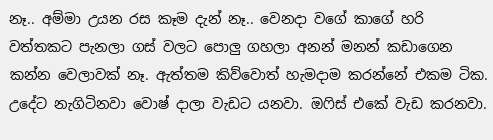නෑ.. අම්මා උයන රස කෑම දැන් නෑ.. වෙනදා වගේ කාගේ හරි වත්තකට පැනලා ගස් වලට පොලු ගහලා අනන් මනන් කඩාගෙන කන්න වෙලාවක් නෑ. ඇත්තම කිව්වොත් හැමදාම කරන්නේ එකම ටික. උදේට නැගිටිනවා වොෂ් දාලා වැඩට යනවා. ඔෆිස් එකේ වැඩ කරනවා.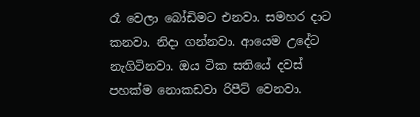රෑ වෙලා බෝඩිමට එනවා. සමහර දාට කනවා. නිදා ගන්නවා. ආයෙම උදේට නැගිටිනවා. ඔය ටික සතියේ දවස් පහක්ම නොකඩවා රිපීට් වෙනවා.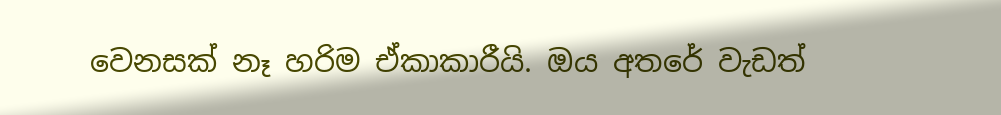වෙනසක් නෑ හරිම ඒකාකාරීයි. ඔය අතරේ වැඩත්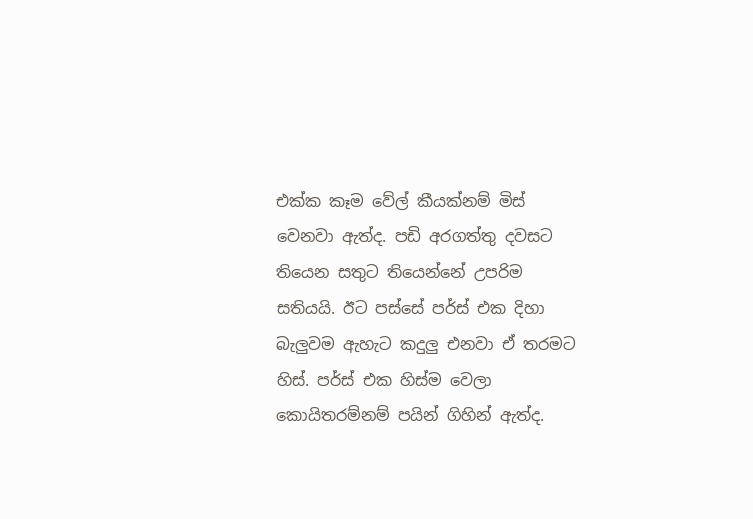එක්ක කෑම වේල් කීයක්නම් මිස් වෙනවා ඇත්ද. පඩි අරගත්තු දවසට තියෙන සතුට තියෙන්නේ උපරිම සතියයි. ඊට පස්සේ පර්ස් එක දිහා බැලුවම ඇහැට කදුලු එනවා ඒ තරමට හිස්. පර්ස් එක හිස්ම වෙලා කොයිතරම්නම් පයින් ගිහින් ඇත්ද.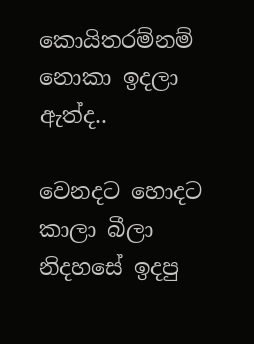කොයිතරම්නම් නොකා ඉදලා ඇත්ද..

වෙනදට හොදට කාලා බීලා නිදහසේ ඉදපු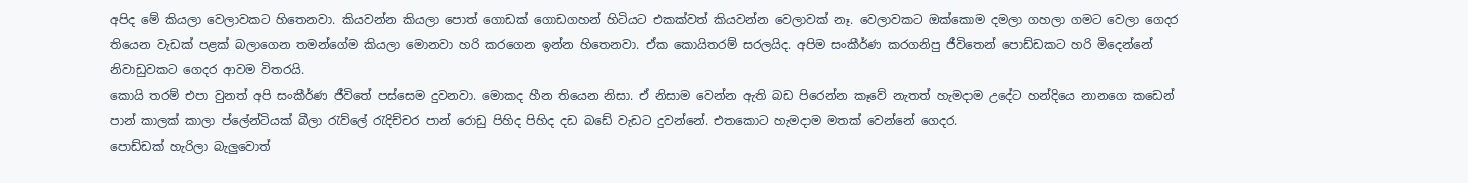අපිද මේ කියලා වෙලාවකට හිතෙනවා. කියවන්න කියලා පොත් ගොඩක් ගොඩගහන් හිටියට එකක්වත් කියවන්න වෙලාවක් නෑ. වෙලාවකට ඔක්කොම දමලා ගහලා ගමට වෙලා ගෙදර තියෙන වැඩක් පළක් බලාගෙන තමන්ගේම කියලා මොනවා හරි කරගෙන ඉන්න හිතෙනවා. ඒක කොයිතරම් සරලයිද. අපිම සංකීර්ණ කරගනිපු ජීවිතෙන් පොඩ්ඩකට හරි මිදෙන්නේ නිවාඩුවකට ගෙදර ආවම විතරයි.
කොයි තරම් එපා වුනත් අපි සංකීර්ණ ජීවිතේ පස්සෙම දුවනවා. මොකද හීන තියෙන නිසා. ඒ නිසාම වෙන්න ඇති බඩ පිරෙන්න කෑවේ නැතත් හැමදාම උදේට හන්දියෙ නානගෙ කඩෙන් පාන් කාලක් කාලා ප්ලේන්ටියක් බීලා රැව්ලේ රැදිච්චර පාන් රොඩු පිහිද පිහිද දඩ බඩේ වැඩට දුවන්නේ. එතකොට හැමදාම මතක් වෙන්නේ ගෙදර.
පොඩ්ඩක් හැරිලා බැලුවොත්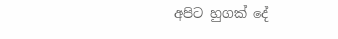අපිට හුගක් දේ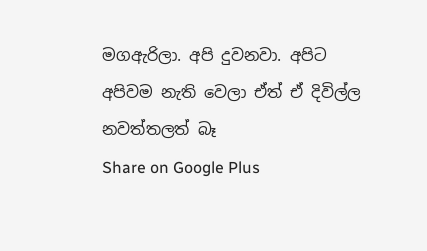මගඇරිලා. අපි දුවනවා. අපිට අපිවම නැති වෙලා ඒත් ඒ දිවිල්ල නවත්තලත් බෑ
Share on Google Plus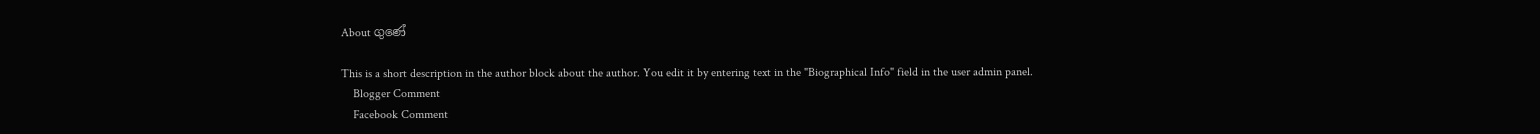About ගුණේ

This is a short description in the author block about the author. You edit it by entering text in the "Biographical Info" field in the user admin panel.
    Blogger Comment
    Facebook Comment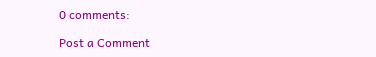0 comments:

Post a Comment